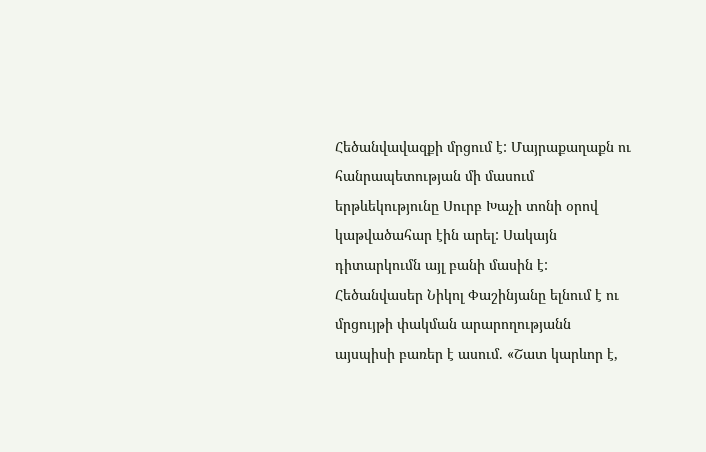Հեծանվավազքի մրցում է: Մայրաքաղաքն ու հանրապետության մի մասում երթևեկությունը Սուրբ Խաչի տոնի օրով կաթվածահար էին արել: Սակայն դիտարկումն այլ բանի մասին է: Հեծանվասեր Նիկոլ Փաշինյանը ելնում է ու մրցույթի փակման արարողությանն այսպիսի բառեր է ասում. «Շատ կարևոր է,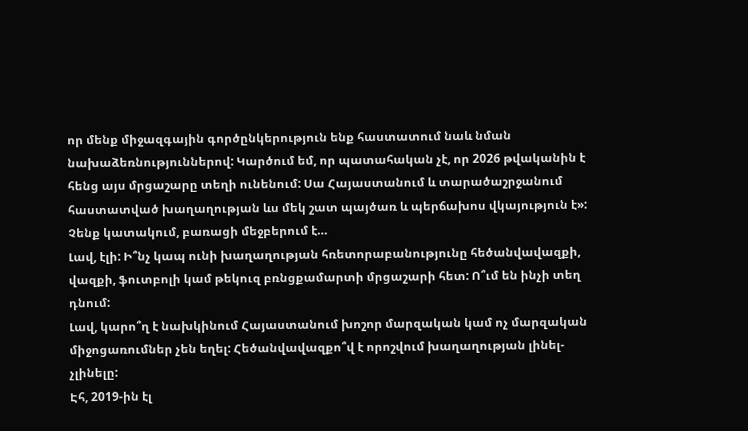որ մենք միջազգային գործընկերություն ենք հաստատում նաև նման նախաձեռնություններով: Կարծում եմ, որ պատահական չէ, որ 2026 թվականին է հենց այս մրցաշարը տեղի ունենում: Սա Հայաստանում և տարածաշրջանում հաստատված խաղաղության ևս մեկ շատ պայծառ և պերճախոս վկայություն է»: Չենք կատակում, բառացի մեջբերում է…
Լավ, էլի: Ի՞նչ կապ ունի խաղաղության հռետորաբանությունը հեծանվավազքի, վազքի, ֆուտբոլի կամ թեկուզ բռնցքամարտի մրցաշարի հետ: Ո՞ւմ են ինչի տեղ դնում:
Լավ, կարո՞ղ է նախկինում Հայաստանում խոշոր մարզական կամ ոչ մարզական միջոցառումներ չեն եղել: Հեծանվավազքո՞վ է որոշվում խաղաղության լինել-չլինելը:
Էհ, 2019-ին էլ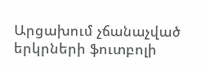Արցախում չճանաչված երկրների ֆուտբոլի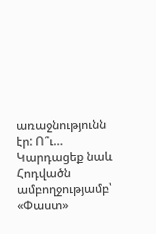առաջնությունն էր: Ո՞ւ…
Կարդացեք նաև
Հոդվածն ամբողջությամբ՝ «Փաստ»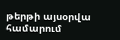թերթի այսօրվա համարում